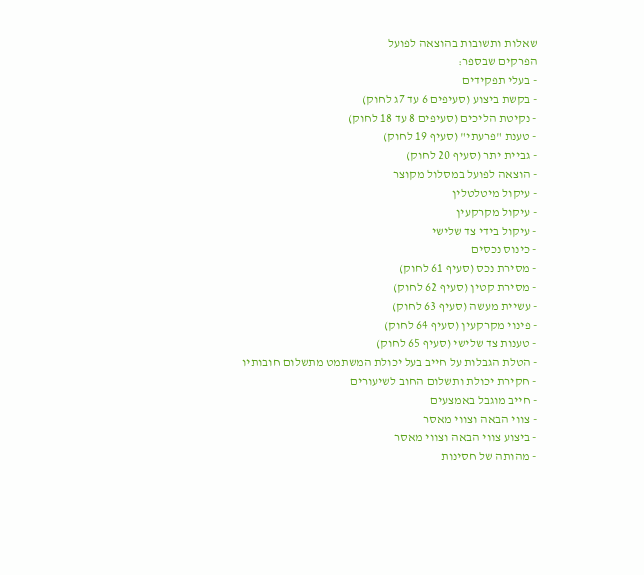שאלות ותשובות בהוצאה לפועל
הפרקים שבספר:
- בעלי תפקידים
- בקשת ביצוע (סעיפים 6 עד 7ג לחוק)
- נקיטת הליכים (סעיפים 8 עד 18 לחוק)
- טענת "פרעתי" (סעיף 19 לחוק)
- גביית יתר (סעיף 20 לחוק)
- הוצאה לפועל במסלול מקוצר
- עיקול מיטלטלין
- עיקול מקרקעין
- עיקול בידי צד שלישי
- כינוס נכסים
- מסירת נכס (סעיף 61 לחוק)
- מסירת קטין (סעיף 62 לחוק)
- עשיית מעשה (סעיף 63 לחוק)
- פינוי מקרקעין (סעיף 64 לחוק)
- טענות צד שלישי (סעיף 65 לחוק)
- הטלת הגבלות על חייב בעל יכולת המשתמט מתשלום חובותיו
- חקירת יכולת ותשלום החוב לשיעורים
- חייב מוגבל באמצעים
- צווי הבאה וצווי מאסר
- ביצוע צווי הבאה וצווי מאסר
- מהותה של חסינות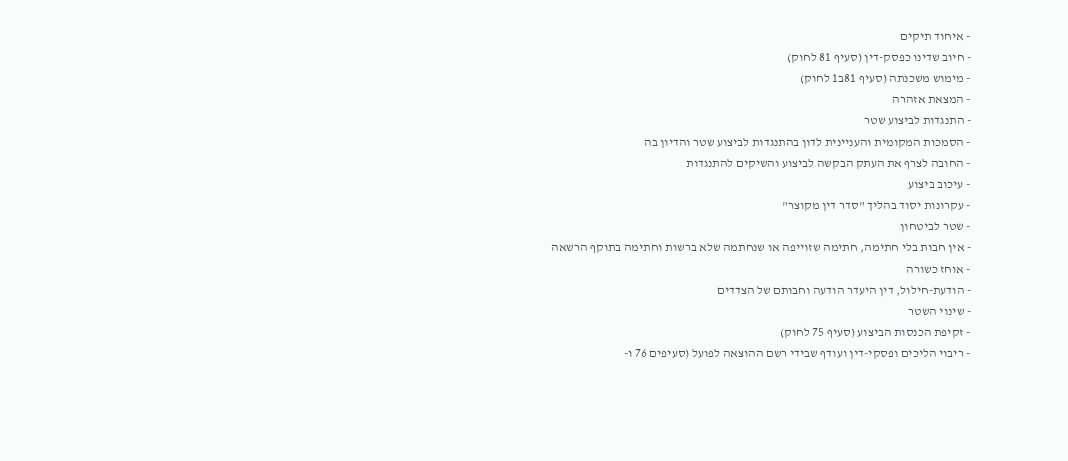- איחוד תיקים
- חיוב שדינו כפסק-דין (סעיף 81 לחוק)
- מימוש משכנתה (סעיף 81ב1 לחוק)
- המצאת אזהרה
- התנגדות לביצוע שטר
- הסמכות המקומית והעניינית לדון בהתנגדות לביצוע שטר והדיון בה
- החובה לצרף את העתק הבקשה לביצוע והשיקים להתנגדות
- עיכוב ביצוע
- עקרונות יסוד בהליך "סדר דין מקוצר"
- שטר לביטחון
- אין חבות בלי חתימה, חתימה שזוייפה או שנחתמה שלא ברשות וחתימה בתוקף הרשאה
- אוחז כשורה
- הודעת-חילול, דין היעדר הודעה וחבותם של הצדדים
- שינוי השטר
- זקיפת הכנסות הביצוע (סעיף 75 לחוק)
- ריבוי הליכים ופסקי-דין ועודף שבידי רשם ההוצאה לפועל (סעיפים 76 ו-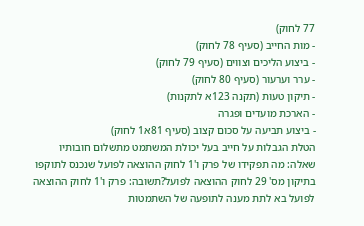77 לחוק)
- מות החייב (סעיף 78 לחוק)
- ביצוע הליכים וצווים (סעיף 79 לחוק)
- ערר וערעור (סעיף 80 לחוק)
- תיקון טעות (תקנה 123א לתקנות)
- הארכת מועדים ופגרה
- ביצוע תביעה על סכום קצוב (סעיף 81א1 לחוק)
הטלת הגבלות על חייב בעל יכולת המשתמט מתשלום חובותיו
שאלה: מה תפקידו של פרק ו'1 לחוק ההוצאה לפועל שנכנס לתוקפו בתיקון מס' 29 לחוק ההוצאה לפועל?תשובה: פרק ו'1 לחוק ההוצאה לפועל בא לתת מענה לתופעה של השתמטות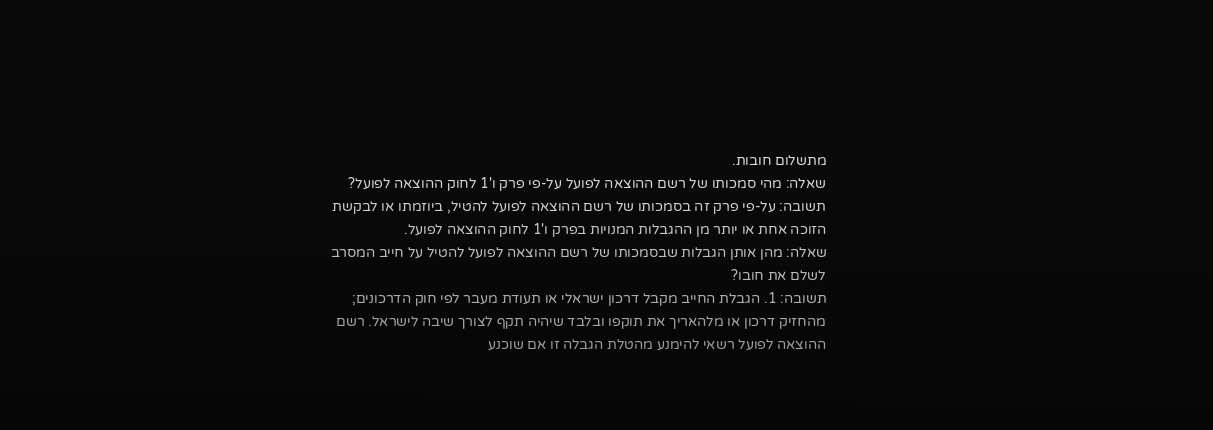מתשלום חובות.
שאלה: מהי סמכותו של רשם ההוצאה לפועל על-פי פרק ו'1 לחוק ההוצאה לפועל?
תשובה: על-פי פרק זה בסמכותו של רשם ההוצאה לפועל להטיל, ביוזמתו או לבקשת הזוכה אחת או יותר מן ההגבלות המנויות בפרק ו'1 לחוק ההוצאה לפועל.
שאלה: מהן אותן הגבלות שבסמכותו של רשם ההוצאה לפועל להטיל על חייב המסרב לשלם את חובו?
תשובה: 1. הגבלת החייב מקבל דרכון ישראלי או תעודת מעבר לפי חוק הדרכונים; מהחזיק דרכון או מלהאריך את תוקפו ובלבד שיהיה תקף לצורך שיבה לישראל. רשם ההוצאה לפועל רשאי להימנע מהטלת הגבלה זו אם שוכנע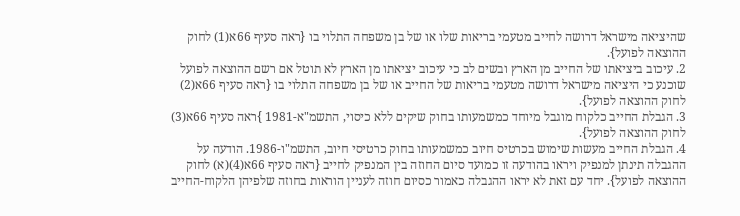שהיציאה מישראל דרושה לחייב מטעמי בריאות שלו או של בן משפחה התלוי בו {ראה סעיף 66א(1) לחוק ההוצאה לפועל}.
2. עיכוב ביציאתו של החייב מן הארץ ובשים לב כי עיכוב יציאתו מן הארץ לא תוטל אם רשם ההוצאה לפועל שוכנע כי היציאה מישראל דרושה מטעמי בריאות של החייב או של בן משפחה התלוי בו {ראה סעיף 66א(2) לחוק ההוצאה לפועל}.
3. הגבלת החייב כלקוח מוגבל מיוחד כמשמעותו בחוק שיקים ללא כיסוי, התשמ"א-1981 }ראה סעיף 66א(3) לחוק ההוצאה לפועל}.
4. הגבלת החייב מעשות שימוש בכרטיס חיוב כמשמעותו בחוק כרטיסי חיוב, התשמ"ו-1986. הודעה על ההגבלה תינתן למנפיק ויראו בהודעה זו כמועד סיום החוזה בין המנפיק לחייב {ראה סעיף 66א(4)(א) לחוק ההוצאה לפועל}. יחד עם זאת לא יראו ההגבלה כאמור כסיום חוזה לעניין הוראות בחוזה שלפיהן הלקוח-החייב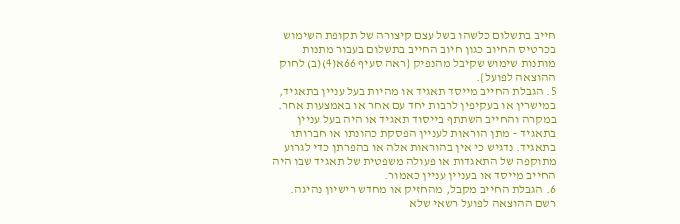חייב בתשלום כלשהו בשל עצם קיצורה של תקופת השימוש בכרטיס החיוב כגון חיוב החייב בתשלום בעבור מתנות מותנות שימוש שקיבל מהנפיק {ראה סעיף 66א(4)(ב) לחוק ההוצאה לפועל}.
5. הגבלת החייב מייסד תאגיד או מהיות בעל עניין בתאגיד, במישרין או בעקיפין לרבות יחד עם אחר או באמצעות אחר. במקרה והחייב השתתף בייסוד תאגיד או היה בעל עניין בתאגיד – מתן הוראות לעניין הפסקת כהונתו או חברותו בתאגיד. נדגיש כי אין בהוראות אלה או בהפרתן כדי לגרוע מתוקפה של התאגדות או פעולה משפטית של תאגיד שבו היה החייב מייסד או בעניין עניין כאמור.
6. הגבלת החייב מקבל, מהחזיק או מחדש רישיון נהיגה. רשם ההוצאה לפועל רשאי שלא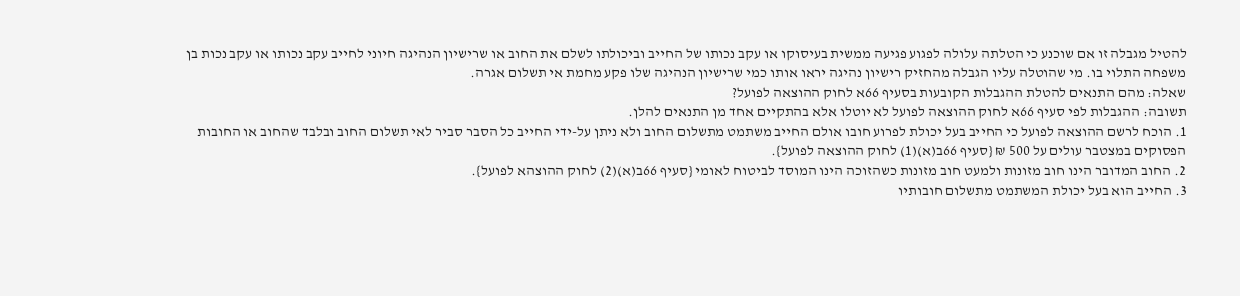להטיל מגבלה זו אם שוכנע כי הטלתה עלולה לפגוע פגיעה ממשית בעיסוקו או עקב נכותו של החייב וביכולתו לשלם את החוב או שרישיון הנהיגה חיוני לחייב עקב נכותו או עקב נכות בן משפחה התלוי בו. מי שהוטלה עליו הגבלה מהחזיק רישיון נהיגה יראו אותו כמי שרישיון הנהיגה שלו פקע מחמת אי תשלום אגרה.
שאלה: מהם התנאים להטלת ההגבלות הקובעות בסעיף 66א לחוק ההוצאה לפועל?
תשובה: ההגבלות לפי סעיף 66א לחוק ההוצאה לפועל לא יוטלו אלא בהתקיים אחד מן התנאים להלן.
1. הוכח לרשם ההוצאה לפועל כי החייב בעל יכולת לפרוע חובו אולם החייב משתמט מתשלום החוב ולא ניתן על-ידי החייב כל הסבר סביר לאי תשלום החוב ובלבד שהחוב או החובות הפסוקים במצטבר עולים על 500 ₪ {סעיף 66ב(א)(1) לחוק ההוצאה לפועל}.
2. החוב המדובר הינו חוב מזונות ולמעט חוב מזונות כשהזוכה הינו המוסד לביטוח לאומי {סעיף 66ב(א)(2) לחוק ההוצהא לפועל}.
3. החייב הוא בעל יכולת המשתמט מתשלום חובותיו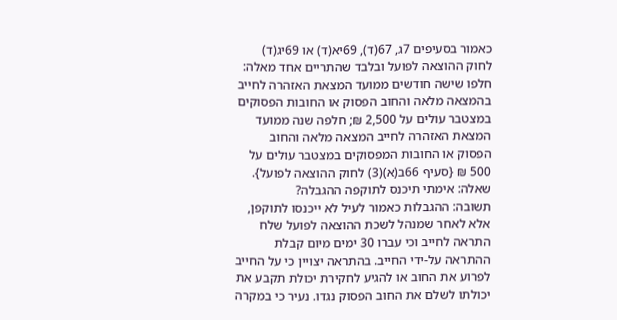כאמור בסעיפים 7ג, 67(ד), 69יא(ד) או 69יג(ד) לחוק ההוצאה לפועל ובלבד שהתריים אחד מאלה: חלפו שישה חודשים ממועד המצאת האזהרה לחייב בהמצאה מלאה והחוב הפסוק או החובות הפסוקים במצטבר עולים על 2,500 ₪; חלפה שנה ממועד המצאת האזהרה לחייב המצאה מלאה והחוב הפסוק או החובות המפסוקים במצטבר עולים על 500 ₪ {סעיף 66ב(א)(3) לחוק ההוצאה לפועל}.
שאלה: אימתי תיכנס לתוקפה ההגבלה?
תשובה: ההגבלות כאמור לעיל לא ייכנסו לתוקפן, אלא לאחר שמנהל לשכת ההוצאה לפועל שלח התראה לחייב וכי עברו 30 ימים מיום קבלת ההתראה על-ידי החייב. בהתראה יצויין כי על החייב לפרוע את החוב או להגיע לחקירת יכולת תקבע את יכולתו לשלם את החוב הפסוק נגדו. נעיר כי במקרה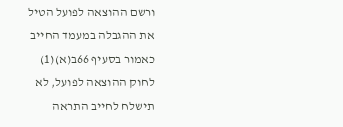ורשם ההוצאה לפועל הטיל את ההגבלה במעמד החייב כאמור בסעיף 66ב(א)(1) לחוק ההוצאה לפועל, לא תישלח לחייב התראה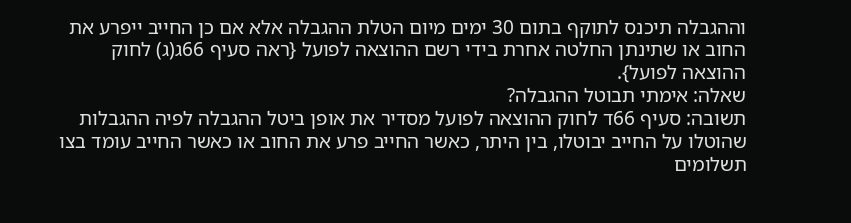וההגבלה תיכנס לתוקף בתום 30 ימים מיום הטלת ההגבלה אלא אם כן החייב ייפרע את החוב או שתינתן החלטה אחרת בידי רשם ההוצאה לפועל {ראה סעיף 66ג(ג) לחוק ההוצאה לפועל}.
שאלה: אימתי תבוטל ההגבלה?
תשובה: סעיף 66ד לחוק ההוצאה לפועל מסדיר את אופן ביטל ההגבלה לפיה ההגבלות שהוטלו על החייב יבוטלו, בין היתר, כאשר החייב פרע את החוב או כאשר החייב עומד בצו תשלומים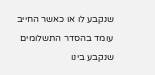שנקבע לו או כאשר החייב עומד בהסדר התשלומים שנקבע בינו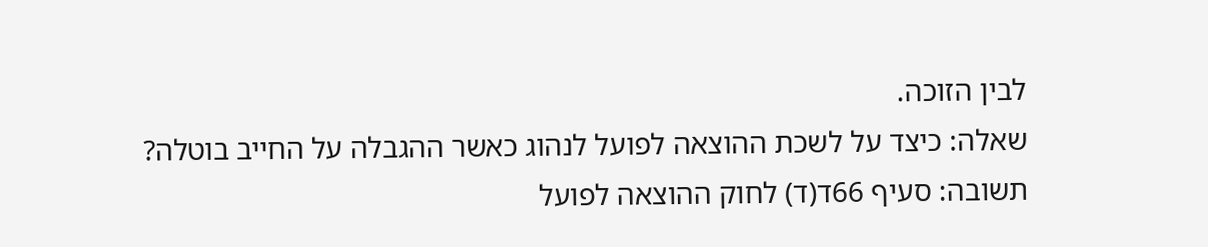לבין הזוכה.
שאלה: כיצד על לשכת ההוצאה לפועל לנהוג כאשר ההגבלה על החייב בוטלה?
תשובה: סעיף 66ד(ד) לחוק ההוצאה לפועל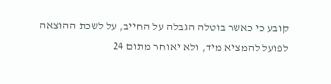קובע כי כאשר בוטלה הגבלה על החייב, על לשכת ההוצאה לפועל להמציא מיד, ולא יאוחר מתום 24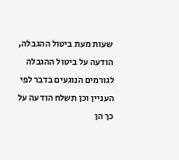שעות מעת ביטול ההגבלה, הודעה על ביטול ההגבלה לגורמים הנוגעים בדבר לפי העניין וכן תשלח הודעה על כך הן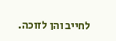לחייב והן לזוכה.